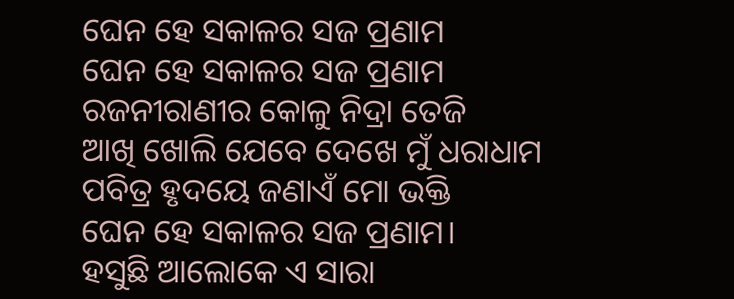ଘେନ ହେ ସକାଳର ସଜ ପ୍ରଣାମ
ଘେନ ହେ ସକାଳର ସଜ ପ୍ରଣାମ
ରଜନୀରାଣୀର କୋଳୁ ନିଦ୍ରା ତେଜି
ଆଖି ଖୋଲି ଯେବେ ଦେଖେ ମୁଁ ଧରାଧାମ
ପବିତ୍ର ହୃଦୟେ ଜଣାଏଁ ମୋ ଭକ୍ତି
ଘେନ ହେ ସକାଳର ସଜ ପ୍ରଣାମ।
ହସୁଛି ଆଲୋକେ ଏ ସାରା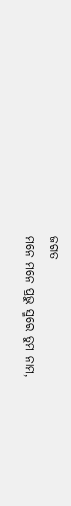ଜଗତ
ମନେ ମନେ ପ୍ରଭୁ ସ୍ମରେ ତୁମ ନାମ,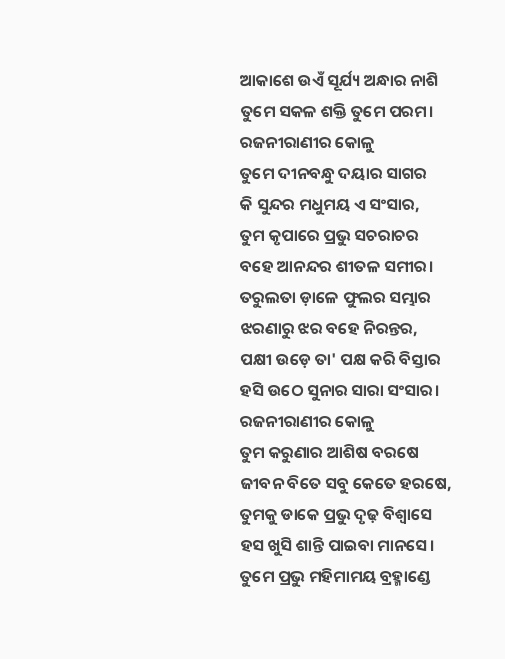ଆକାଶେ ଉଏଁ ସୂର୍ଯ୍ୟ ଅନ୍ଧାର ନାଶି
ତୁମେ ସକଳ ଶକ୍ତି ତୁମେ ପରମ।
ରଜନୀରାଣୀର କୋଳୁ
ତୁମେ ଦୀନବନ୍ଧୁ ଦୟାର ସାଗର
କି ସୁନ୍ଦର ମଧୁମୟ ଏ ସଂସାର,
ତୁମ କୃପାରେ ପ୍ରଭୁ ସଚରାଚର
ବହେ ଆନନ୍ଦର ଶୀତଳ ସମୀର।
ତରୁଲତା ଡ଼ାଳେ ଫୁଲର ସମ୍ଭାର
ଝରଣାରୁ ଝର ବହେ ନିରନ୍ତର,
ପକ୍ଷୀ ଉଡ଼େ ତା' ପକ୍ଷ କରି ବିସ୍ତାର
ହସି ଉଠେ ସୁନାର ସାରା ସଂସାର।
ରଜନୀରାଣୀର କୋଳୁ
ତୁମ କରୁଣାର ଆଶିଷ ବରଷେ
ଜୀବନ ବିତେ ସବୁ କେତେ ହରଷେ,
ତୁମକୁ ଡାକେ ପ୍ରଭୁ ଦୃଢ଼ ବିଶ୍ବାସେ
ହସ ଖୁସି ଶାନ୍ତି ପାଇବା ମାନସେ।
ତୁମେ ପ୍ରଭୁ ମହିମାମୟ ବ୍ରହ୍ମାଣ୍ଡେ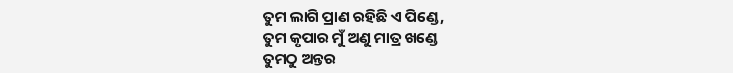ତୁମ ଲାଗି ପ୍ରାଣ ରହିଛି ଏ ପିଣ୍ଡେ,
ତୁମ କୃପାର ମୁଁ ଅଣୁ ମାତ୍ର ଖଣ୍ଡେ
ତୁମଠୁ ଅନ୍ତର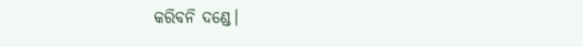କରିବନି ଦଣ୍ଡେ।